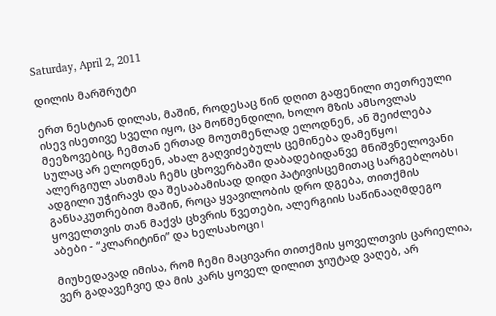Saturday, April 2, 2011

დილის მარშრუტი

ერთ ნესტიან დილას, მაშინ, როდესაც წინ დღით გაფენილი თეთრეული ისევ ისეთივე სველი იყო, ცა მოწმენდილი, ხოლო მზის ამსოვლას მეეზოვებიც, ჩემთან ერთად მოუთმენლად ელოდნენ, ან შეიძლება სულაც არ ელოდნენ, ახალ გაღვიძებულს ცემინება დამეწყო। ალერგიულ ასთმას ჩემს ცხოვერბაში დაბადებიდანვე მნიშვნელოვანი ადგილი უჭირავს და შესაბამისად დიდი პატივისცემითაც სარგებლობს। განსაკუთრებით მაშინ, როცა ყვავილობის დრო დგება, თითქმის ყოველთვის თან მაქვს ცხვრის წვეთები, ალერგიის საწინააღმდეგო აბები - “კლარიტინი” და ხელსახოცი।

მიუხედავად იმისა, რომ ჩემი მაცივარი თითქმის ყოველთვის ცარიელია, ვერ გადავეჩვიე და მის კარს ყოველ დილით ჯიუტად ვაღებ, არ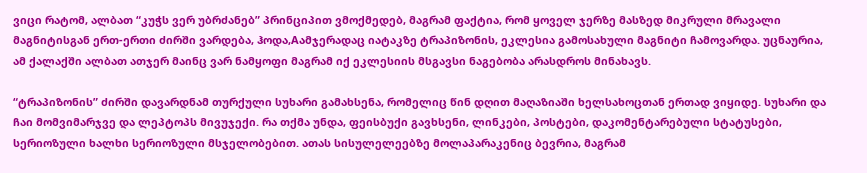ვიცი რატომ, ალბათ “კუჭს ვერ უბრძანებ” პრინციპით ვმოქმედებ, მაგრამ ფაქტია, რომ ყოველ ჯერზე მასზედ მიკრული მრავალი მაგნიტისგან ერთ-ერთი ძირში ვარდება, ჰოდა,Aამჯერადაც იატაკზე ტრაპიზონის, ეკლესია გამოსახული მაგნიტი ჩამოვარდა. უცნაურია, ამ ქალაქში ალბათ ათჯერ მაინც ვარ ნამყოფი მაგრამ იქ ეკლესიის მსგავსი ნაგებობა არასდროს მინახავს.

“ტრაპიზონის” ძირში დავარდნამ თურქული სუხარი გამახსენა, რომელიც წინ დღით მაღაზიაში ხელსახოცთან ერთად ვიყიდე. სუხარი და ჩაი მომვიმარჯვე და ლეპტოპს მივუჯექი. რა თქმა უნდა, ფეისბუქი გავხსენი, ლინკები, პოსტები, დაკომენტარებული სტატუსები, სერიოზული ხალხი სერიოზული მსჯელობებით. ათას სისულელეებზე მოლაპარაკენიც ბევრია, მაგრამ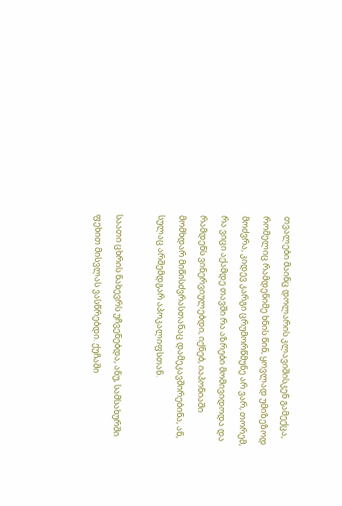თვალები მაინც დოლარის კლავიშისკენ გამექცა, რომელიც რამდენიმე ხნის წინ, ყოვლად უმიზეზოდ მოძვრა, კიდევ კარგი ცრუმორწმუნე არ ვარ, თორემ, რა ვიცი აქამდე თავში რა აზრები მომივიდოდა და რამდენს ვინერვიულებდი, იქნებ, იაპონიაში მომხდარ მიწისძვრასთანაც დამეკავშირებინა, ან, სულაც არშემდგარ აპოკალიფსთან.

საათი ცხრის ნახევრს უჩვენებდა, ანუ, სამსახურში ფეხით მისვლას ვასწრებდი. ქუჩაში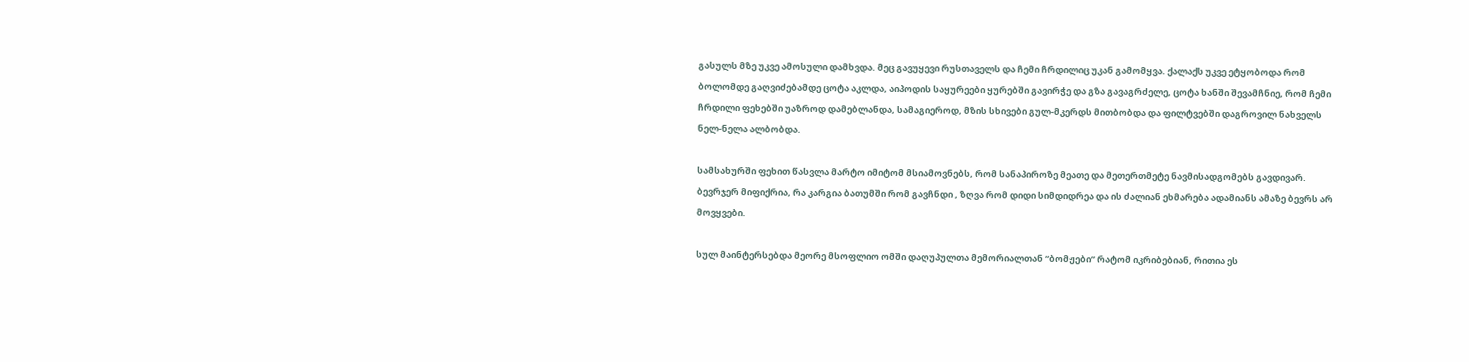გასულს მზე უკვე ამოსული დამხვდა. მეც გავუყევი რუსთაველს და ჩემი ჩრდილიც უკან გამომყვა. ქალაქს უკვე ეტყობოდა რომ ბოლომდე გაღვიძებამდე ცოტა აკლდა, აიპოდის საყურეები ყურებში გავირჭე და გზა გავაგრძელე, ცოტა ხანში შევამჩნიე, რომ ჩემი ჩრდილი ფეხებში უაზროდ დამებლანდა, სამაგიეროდ, მზის სხივები გულ-მკერდს მითბობდა და ფილტვებში დაგროვილ ნახველს ნელ-ნელა ალბობდა.

სამსახურში ფეხით წასვლა მარტო იმიტომ მსიამოვნებს, რომ სანაპიროზე მეათე და მეთერთმეტე ნავმისადგომებს გავდივარ. ბევრჯერ მიფიქრია, რა კარგია ბათუმში რომ გავჩნდი , ზღვა რომ დიდი სიმდიდრეა და ის ძალიან ეხმარება ადამიანს ამაზე ბევრს არ მოვყვები.

სულ მაინტერსებდა მეორე მსოფლიო ომში დაღუპულთა მემორიალთან “ბომჟები” რატომ იკრიბებიან, რითია ეს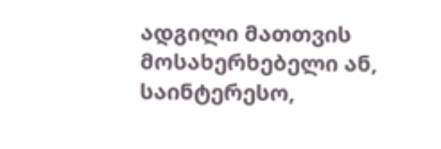ადგილი მათთვის მოსახერხებელი ან, საინტერესო,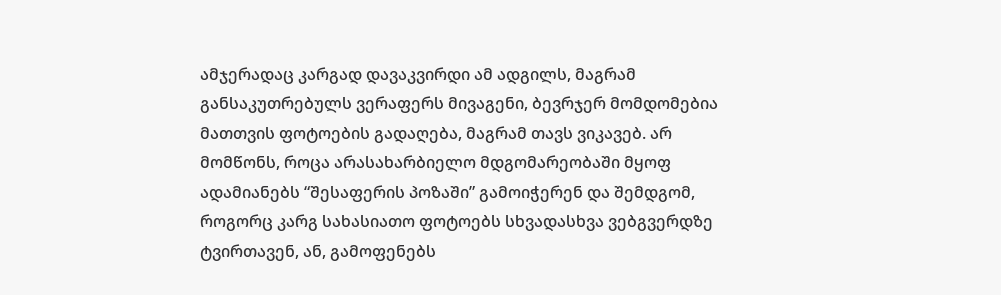ამჯერადაც კარგად დავაკვირდი ამ ადგილს, მაგრამ განსაკუთრებულს ვერაფერს მივაგენი, ბევრჯერ მომდომებია მათთვის ფოტოების გადაღება, მაგრამ თავს ვიკავებ. არ მომწონს, როცა არასახარბიელო მდგომარეობაში მყოფ ადამიანებს “შესაფერის პოზაში” გამოიჭერენ და შემდგომ, როგორც კარგ სახასიათო ფოტოებს სხვადასხვა ვებგვერდზე ტვირთავენ, ან, გამოფენებს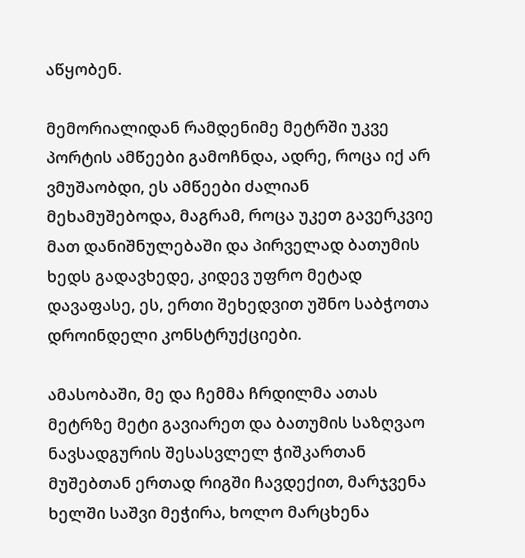აწყობენ.

მემორიალიდან რამდენიმე მეტრში უკვე პორტის ამწეები გამოჩნდა, ადრე, როცა იქ არ ვმუშაობდი, ეს ამწეები ძალიან მეხამუშებოდა, მაგრამ, როცა უკეთ გავერკვიე მათ დანიშნულებაში და პირველად ბათუმის ხედს გადავხედე, კიდევ უფრო მეტად დავაფასე, ეს, ერთი შეხედვით უშნო საბჭოთა დროინდელი კონსტრუქციები.

ამასობაში, მე და ჩემმა ჩრდილმა ათას მეტრზე მეტი გავიარეთ და ბათუმის საზღვაო ნავსადგურის შესასვლელ ჭიშკართან მუშებთან ერთად რიგში ჩავდექით, მარჯვენა ხელში საშვი მეჭირა, ხოლო მარცხენა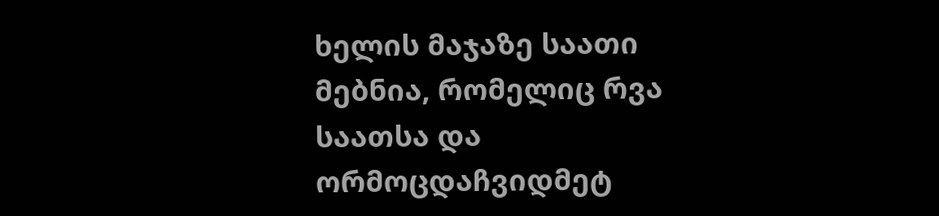ხელის მაჯაზე საათი მებნია, რომელიც რვა საათსა და ორმოცდაჩვიდმეტ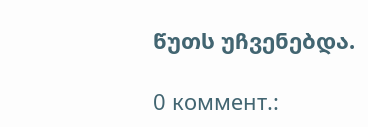წუთს უჩვენებდა.

0 коммент.: